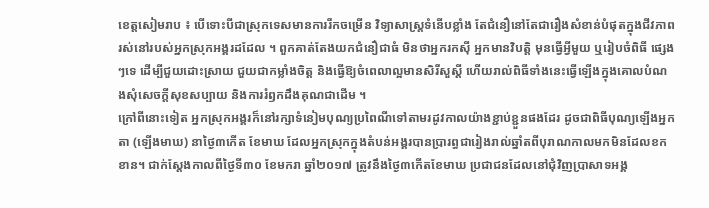ខេត្តសៀមរាប ៖ បើទោះបីជាស្រុកទេសមានការរីកចម្រើន វិទ្យាសាស្ត្រទំនើបខ្លាំង តែជំនឿនៅតែជារឿងសំខាន់បំផុតក្នុងជីវភាពរស់នៅរបស់អ្នកស្រុកអង្គរដដែល ។ ពួកគាត់តែងយកជំនឿជាធំ មិនថាអ្នករកស៊ី អ្នកមានវិបត្តិ មុនធ្វើអ្វីមួយ ឬរៀបចំពិធី ផ្សេងៗទេ ដើម្បីជួយដោះស្រាយ ជួយជាកម្លាំងចិត្ត និងធ្វើឱ្យចំពេលាល្អមានសិរីសួស្តី ហើយរាល់ពិធីទាំងនេះធ្វើឡើងក្នុងគោលបំណងសុំសេចក្តីសុខសប្បាយ និងការរំឭកដឹងគុណជាដើម ។
ក្រៅពីនោះទៀត អ្នកស្រុកអង្គរក៏នៅរក្សាទំនៀមបុណ្យប្រពៃណីទៅតាមរដូវកាលយ៉ាងខ្ជាប់ខ្ជួនផងដែរ ដូចជាពិធីបុណ្យឡើងអ្នកតា (ឡើងមាឃ) នាថ្ងៃ៣កើត ខែមាឃ ដែលអ្នកស្រុកក្នុងតំបន់អង្គរបានប្រារព្ធជារៀងរាល់ឆ្នាំតពីបុរាណកាលមកមិនដែលខកខាន។ ជាក់ស្តែងកាលពីថ្ងៃទី៣០ ខែមករា ឆ្នាំ២០១៧ ត្រូវនឹងថ្ងៃ៣កើតខែមាឃ ប្រជាជនដែលនៅជុំវិញប្រាសាទអង្គ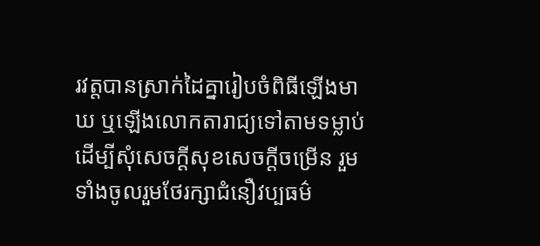រវត្តបានស្រាក់ដៃគ្នារៀបចំពិធីឡើងមាឃ ឬឡើងលោកតារាជ្យទៅតាមទម្លាប់ ដើម្បីសុំសេចក្តីសុខសេចក្តីចម្រើន រួមទាំងចូលរួមថែរក្សាជំនឿវប្បធម៌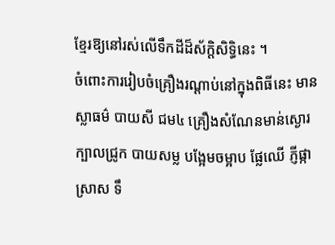ខ្មែរឱ្យនៅរស់លើទឹកដីដ៏ស័ក្តិសិទ្ធិនេះ ។
ចំពោះការរៀបចំគ្រឿងរណ្តាប់នៅក្នុងពិធីនេះ មានស្លាធម៌ បាយសី ជម៤ គ្រឿងសំណែនមាន់ស្ងោរ ក្បាលជ្រូក បាយសម្ល បង្អែមចម្អាប ផ្លែឈើ ភ្ញីផ្កា ស្រាស ទឹ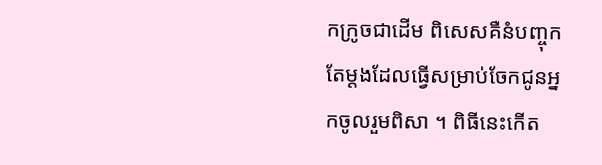កក្រូចជាដើម ពិសេសគឺនំបញ្ចុកតែម្តងដែលធ្វើសម្រាប់ចែកជូនអ្នកចូលរួមពិសា ។ ពិធីនេះកើត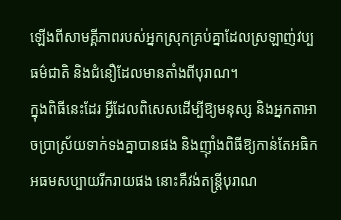ឡើងពីសាមគ្គីភាពរបស់អ្នកស្រុកគ្រប់គ្នាដែលស្រឡាញ់វប្បធម៌ជាតិ និងជំនឿដែលមានតាំងពីបុរាណ។
ក្នុងពិធីនេះដែរ អ្វីដែលពិសេសដើម្បីឱ្យមនុស្ស និងអ្នកតាអាចប្រាស្រ័យទាក់ទងគ្នាបានផង និងញ៉ាំងពិធីឱ្យកាន់តែអធិកអធមសប្បាយរីករាយផង នោះគឺវង់តន្ត្រីបុរាណ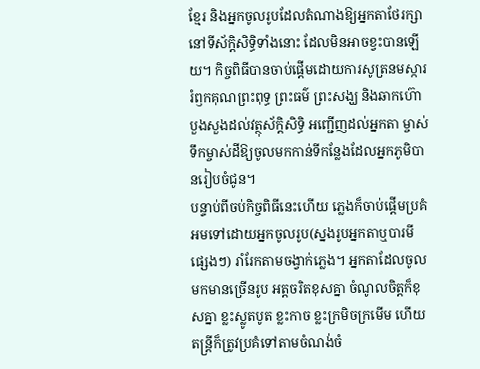ខ្មែរ និងអ្នកចូលរូបដែលតំណាងឱ្យអ្នកតាថែរក្សានៅទីស័ក្តិសិទ្ធិទាំងនោះ ដែលមិនអាចខ្វះបានឡើយ។ កិច្ចពិធីបានចាប់ផ្តើមដោយការសូត្រនមស្ការ រំឭកគុណព្រះពុទ្ធ ព្រះធម៌ ព្រះសង្ឃ និងឆាកហ៊ោ បួងសួងដល់វត្ថុស័ក្តិសិទ្ធិ អញ្ជើញដល់អ្នកតា ម្ចាស់ទឹកម្ចាស់ដីឱ្យចូលមកកាន់ទីកន្លែងដែលអ្នកភូមិបានរៀបចំជូន។
បន្ទាប់ពីចប់កិច្ចពិធីនេះហើយ ភ្លេងក៏ចាប់ផ្តើមប្រគំអមទៅដោយអ្នកចូលរូប(ស្នងរូបអ្នកតាឬបារមី ផ្សេងៗ) រាំរែកតាមចង្វាក់ភ្លេង។ អ្នកតាដែលចូលមកមានច្រើនរូប អត្តចរិតខុសគ្នា ចំណូលចិត្តក៏ខុសគ្នា ខ្លះស្លូតបូត ខ្លះកាច ខ្លះក្រមិចក្រមើម ហើយតន្ត្រីក៏ត្រូវប្រគំទៅតាមចំណង់ចំ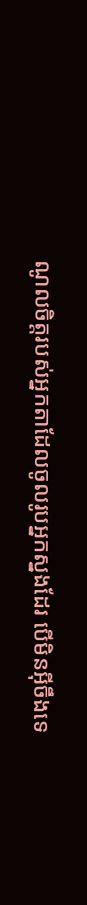ណូលចិត្តរបស់អ្នកតាដែលចូលរូបអ្នកស្នងដែរ បើមិនអុីចឹងទេ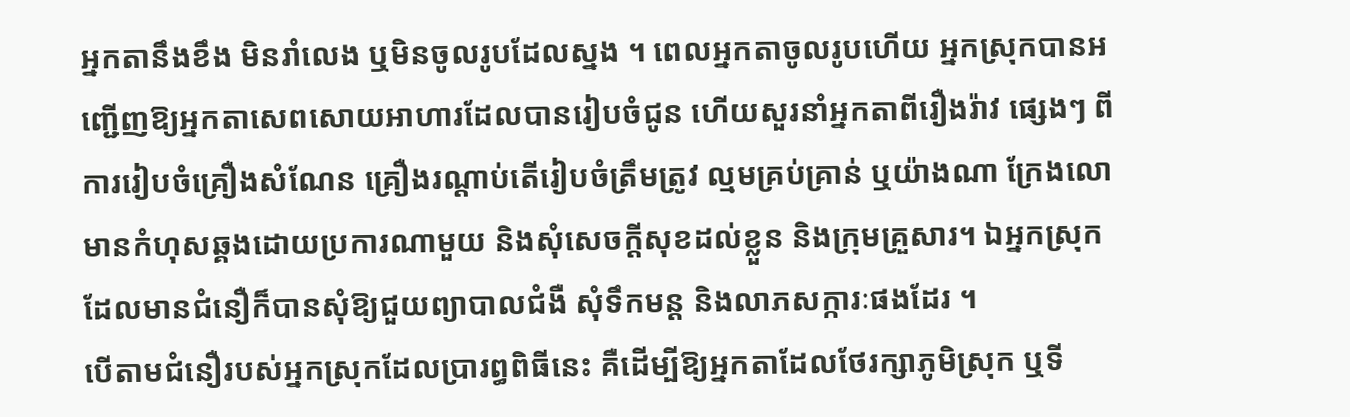អ្នកតានឹងខឹង មិនរាំលេង ឬមិនចូលរូបដែលស្នង ។ ពេលអ្នកតាចូលរូបហើយ អ្នកស្រុកបានអញ្ជើញឱ្យអ្នកតាសេពសោយអាហារដែលបានរៀបចំជូន ហើយសួរនាំអ្នកតាពីរឿងរ៉ាវ ផ្សេងៗ ពីការរៀបចំគ្រឿងសំណែន គ្រឿងរណ្តាប់តើរៀបចំត្រឹមត្រូវ ល្មមគ្រប់គ្រាន់ ឬយ៉ាងណា ក្រែងលោមានកំហុសឆ្គងដោយប្រការណាមួយ និងសុំសេចក្តីសុខដល់ខ្លួន និងក្រុមគ្រួសារ។ ឯអ្នកស្រុកដែលមានជំនឿក៏បានសុំឱ្យជួយព្យាបាលជំងឺ សុំទឹកមន្ត និងលាភសក្ការៈផងដែរ ។
បើតាមជំនឿរបស់អ្នកស្រុកដែលប្រារព្ធពិធីនេះ គឺដើម្បីឱ្យអ្នកតាដែលថែរក្សាភូមិស្រុក ឬទី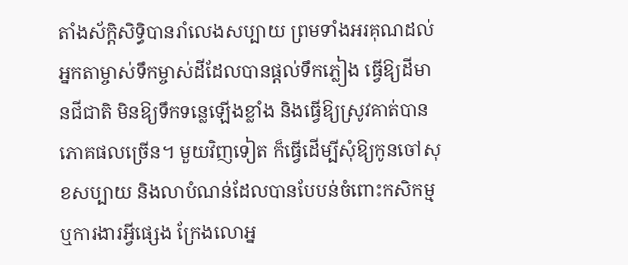តាំងស័ក្តិសិទ្ធិបានរាំលេងសប្បាយ ព្រមទាំងអរគុណដល់អ្នកតាម្ចាស់ទឹកម្ចាស់ដីដែលបានផ្តល់ទឹកភ្លៀង ធ្វើឱ្យដីមានជីជាតិ មិនឱ្យទឹកទន្លេឡើងខ្លាំង និងធ្វើឱ្យស្រូវគាត់បានភោគផលច្រើន។ មួយវិញទៀត ក៏ធ្វើដើម្បីសុំឱ្យកូនចៅសុខសប្បាយ និងលាបំណន់ដែលបានបែបន់ចំពោះកសិកម្ម ឬការងារអ្វីផ្សេង ក្រែងលោអ្ន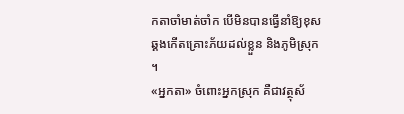កតាចាំមាត់ចាំក បើមិនបានធ្វើនាំឱ្យខុសឆ្គងកើតគ្រោះភ័យដល់ខ្លួន និងភូមិស្រុក ។
«អ្នកតា» ចំពោះអ្នកស្រុក គឺជាវត្ថុស័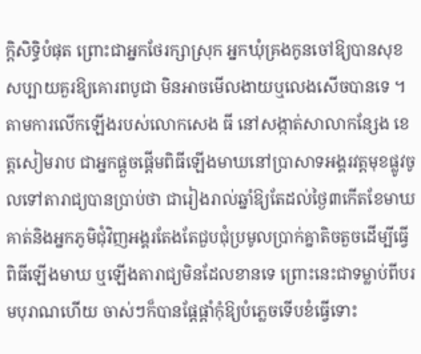ក្ដិសិទ្ធិបំផុត ព្រោះជាអ្នកថែរក្សាស្រុក អ្នកឃុំគ្រងកូនចៅឱ្យបានសុខសប្បាយគួរឱ្យគោរពបូជា មិនអាចមើលងាយឬលេងសើចបានទេ ។
តាមការលើកឡើងរបស់លោកសេង ធី នៅសង្កាត់សាលាកន្សែង ខេត្តសៀមរាប ជាអ្នកផ្តួចផ្តើមពិធីឡើងមាឃនៅប្រាសាទអង្គរវត្តមុខផ្លូវចូលទៅតារាជ្យបានប្រាប់ថា ជារៀងរាល់ឆ្នាំឱ្យតែដល់ថ្ងៃ៣កើតខែមាឃ គាត់និងអ្នកភូមិជុំវិញអង្គរតែងតែជួបជុំប្រមូលប្រាក់គ្នាតិចតួចដើម្បីធ្វើពិធីឡើងមាឃ ឬឡើងតារាជ្យមិនដែលខានទេ ព្រោះនេះជាទម្លាប់ពីបរមបុរាណហើយ ចាស់ៗក៏បានផ្តែផ្តាំកុំឱ្យបំភ្លេចទើបខំធ្វើទោះ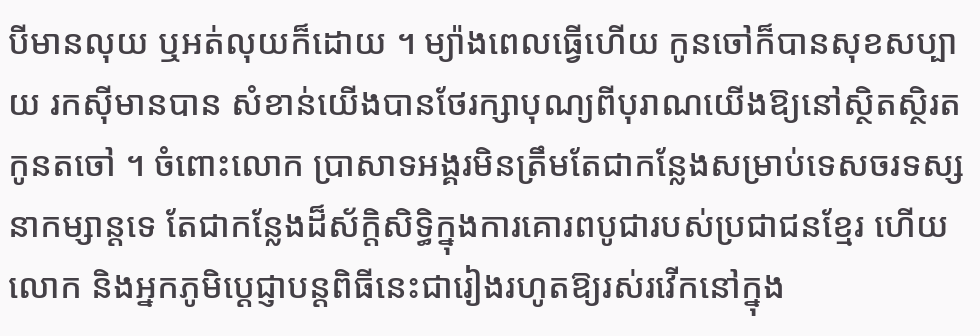បីមានលុយ ឬអត់លុយក៏ដោយ ។ ម្យ៉ាងពេលធ្វើហើយ កូនចៅក៏បានសុខសប្បាយ រកស៊ីមានបាន សំខាន់យើងបានថែរក្សាបុណ្យពីបុរាណយើងឱ្យនៅស្ថិតស្ថិរតកូនតចៅ ។ ចំពោះលោក ប្រាសាទអង្គរមិនត្រឹមតែជាកន្លែងសម្រាប់ទេសចរទស្សនាកម្សាន្តទេ តែជាកន្លែងដ៏ស័ក្តិសិទ្ធិក្នុងការគោរពបូជារបស់ប្រជាជនខ្មែរ ហើយលោក និងអ្នកភូមិប្ដេជ្ញាបន្តពិធីនេះជារៀងរហូតឱ្យរស់រវើកនៅក្នុង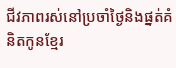ជីវភាពរស់នៅប្រចាំថ្ងៃនិងផ្នត់គំនិតកូនខ្មែរ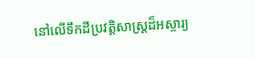នៅលើទឹកដីប្រវត្តិសាស្ត្រដ៏អស្ចារ្យ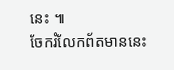នេះ ៕
ចែករំលែកព័តមាននេះ